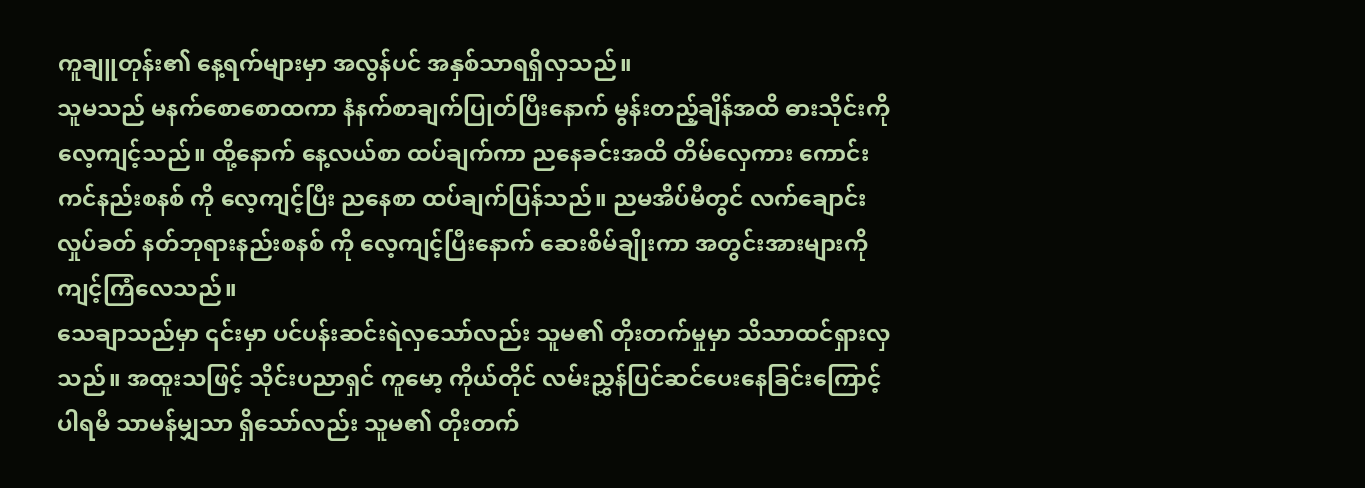ကူချူတုန်း၏ နေ့ရက်များမှာ အလွန်ပင် အနှစ်သာရရှိလှသည်။
သူမသည် မနက်စောစောထကာ နံနက်စာချက်ပြုတ်ပြီးနောက် မွန်းတည့်ချိန်အထိ ဓားသိုင်းကို လေ့ကျင့်သည်။ ထို့နောက် နေ့လယ်စာ ထပ်ချက်ကာ ညနေခင်းအထိ တိမ်လှေကား ကောင်းကင်နည်းစနစ် ကို လေ့ကျင့်ပြီး ညနေစာ ထပ်ချက်ပြန်သည်။ ညမအိပ်မီတွင် လက်ချောင်းလှုပ်ခတ် နတ်ဘုရားနည်းစနစ် ကို လေ့ကျင့်ပြီးနောက် ဆေးစိမ်ချိုးကာ အတွင်းအားများကို ကျင့်ကြံလေသည်။
သေချာသည်မှာ ၎င်းမှာ ပင်ပန်းဆင်းရဲလှသော်လည်း သူမ၏ တိုးတက်မှုမှာ သိသာထင်ရှားလှသည်။ အထူးသဖြင့် သိုင်းပညာရှင် ကူမော့ ကိုယ်တိုင် လမ်းညွှန်ပြင်ဆင်ပေးနေခြင်းကြောင့် ပါရမီ သာမန်မျှသာ ရှိသော်လည်း သူမ၏ တိုးတက်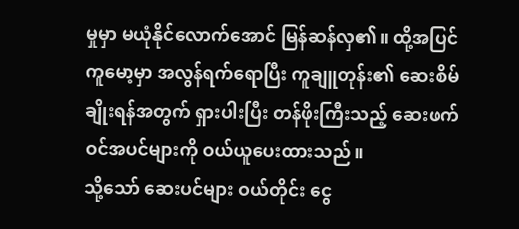မှုမှာ မယုံနိုင်လောက်အောင် မြန်ဆန်လှ၏။ ထို့အပြင် ကူမော့မှာ အလွန်ရက်ရောပြီး ကူချူတုန်း၏ ဆေးစိမ်ချိုးရန်အတွက် ရှားပါးပြီး တန်ဖိုးကြီးသည့် ဆေးဖက်ဝင်အပင်များကို ဝယ်ယူပေးထားသည်။
သို့သော် ဆေးပင်များ ဝယ်တိုင်း ငွေ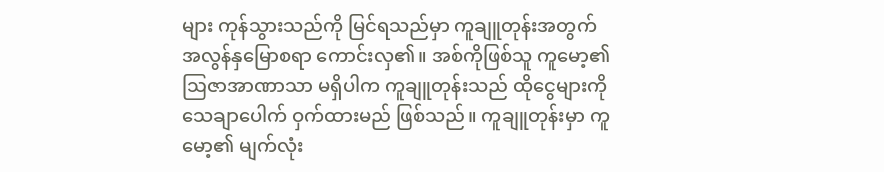များ ကုန်သွားသည်ကို မြင်ရသည်မှာ ကူချူတုန်းအတွက် အလွန်နှမြောစရာ ကောင်းလှ၏။ အစ်ကိုဖြစ်သူ ကူမော့၏ ဩဇာအာဏာသာ မရှိပါက ကူချူတုန်းသည် ထိုငွေများကို သေချာပေါက် ဝှက်ထားမည် ဖြစ်သည်။ ကူချူတုန်းမှာ ကူမော့၏ မျက်လုံး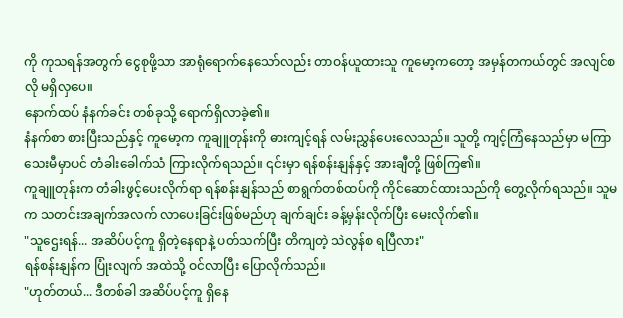ကို ကုသရန်အတွက် ငွေစုဖို့သာ အာရုံရောက်နေသော်လည်း တာဝန်ယူထားသူ ကူမော့ကတော့ အမှန်တကယ်တွင် အလျင်စလို မရှိလှပေ။
နောက်ထပ် နံနက်ခင်း တစ်ခုသို့ ရောက်ရှိလာခဲ့၏။
နံနက်စာ စားပြီးသည်နှင့် ကူမော့က ကူချူတုန်းကို ဓားကျင့်ရန် လမ်းညွှန်ပေးလေသည်။ သူတို့ ကျင့်ကြံနေသည်မှာ မကြာသေးမီမှာပင် တံခါးခေါက်သံ ကြားလိုက်ရသည်။ ၎င်းမှာ ရန်စန်းနျန်နှင့် အားချီတို့ ဖြစ်ကြ၏။
ကူချူတုန်းက တံခါးဖွင့်ပေးလိုက်ရာ ရန်စန်းနျန်သည် စာရွက်တစ်ထပ်ကို ကိုင်ဆောင်ထားသည်ကို တွေ့လိုက်ရသည်။ သူမက သတင်းအချက်အလက် လာပေးခြင်းဖြစ်မည်ဟု ချက်ချင်း ခန့်မှန်းလိုက်ပြီး မေးလိုက်၏။
"သူဌေးရန်... အဆိပ်ပင့်ကူ ရှိတဲ့နေရာနဲ့ ပတ်သက်ပြီး တိကျတဲ့ သဲလွန်စ ရပြီလား"
ရန်စန်းနျန်က ပြုံးလျက် အထဲသို့ ဝင်လာပြီး ပြောလိုက်သည်။
"ဟုတ်တယ်... ဒီတစ်ခါ အဆိပ်ပင့်ကူ ရှိနေ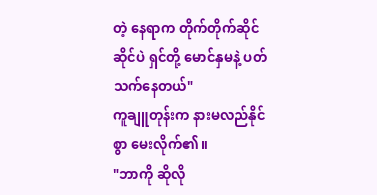တဲ့ နေရာက တိုက်တိုက်ဆိုင်ဆိုင်ပဲ ရှင်တို့ မောင်နှမနဲ့ ပတ်သက်နေတယ်"
ကူချူတုန်းက နားမလည်နိုင်စွာ မေးလိုက်၏။
"ဘာကို ဆိုလို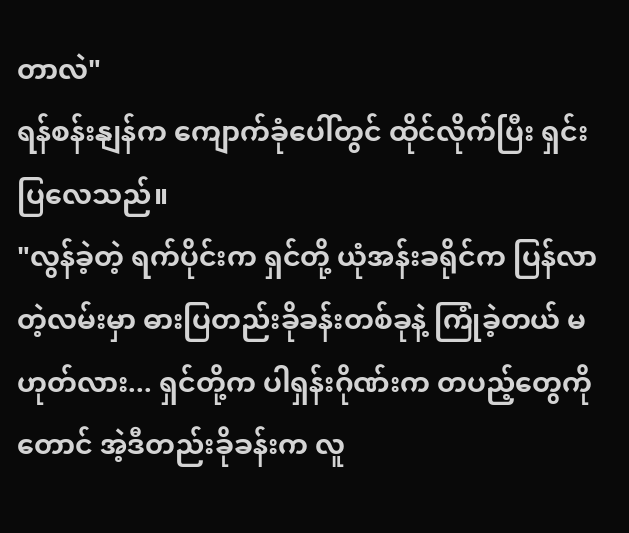တာလဲ"
ရန်စန်းနျန်က ကျောက်ခုံပေါ်တွင် ထိုင်လိုက်ပြီး ရှင်းပြလေသည်။
"လွန်ခဲ့တဲ့ ရက်ပိုင်းက ရှင်တို့ ယုံအန်းခရိုင်က ပြန်လာတဲ့လမ်းမှာ ဓားပြတည်းခိုခန်းတစ်ခုနဲ့ ကြုံခဲ့တယ် မဟုတ်လား... ရှင်တို့က ပါရှန်းဂိုဏ်းက တပည့်တွေကိုတောင် အဲ့ဒီတည်းခိုခန်းက လူ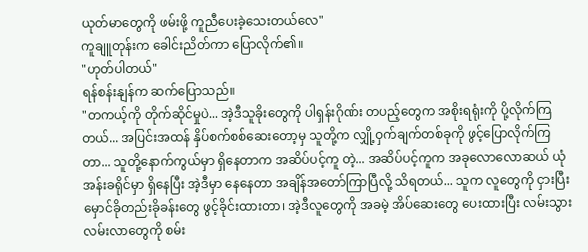ယုတ်မာတွေကို ဖမ်းဖို့ ကူညီပေးခဲ့သေးတယ်လေ"
ကူချူတုန်းက ခေါင်းညိတ်ကာ ပြောလိုက်၏။
"ဟုတ်ပါတယ်"
ရန်စန်းနျန်က ဆက်ပြောသည်။
"တကယ့်ကို တိုက်ဆိုင်မှုပဲ... အဲ့ဒီသူခိုးတွေကို ပါရှန်းဂိုဏ်း တပည့်တွေက အစိုးရရုံးကို ပို့လိုက်ကြတယ်... အပြင်းအထန် နှိပ်စက်စစ်ဆေးတော့မှ သူတို့က လျှို့ဝှက်ချက်တစ်ခုကို ဖွင့်ပြောလိုက်ကြတာ... သူတို့နောက်ကွယ်မှာ ရှိနေတာက အဆိပ်ပင့်ကူ တဲ့... အဆိပ်ပင့်ကူက အခုလောလောဆယ် ယုံအန်းခရိုင်မှာ ရှိနေပြီး အဲ့ဒီမှာ နေနေတာ အချိန်အတော်ကြာပြီလို့ သိရတယ်... သူက လူတွေကို ငှားပြီး မှောင်ခိုတည်းခိုခန်းတွေ ဖွင့်ခိုင်းထားတာ၊ အဲ့ဒီလူတွေကို အခမဲ့ အိပ်ဆေးတွေ ပေးထားပြီး လမ်းသွားလမ်းလာတွေကို စမ်း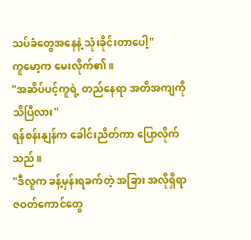သပ်ခံတွေအနေနဲ့ သုံးခိုင်းတာပေါ့"
ကူမော့က မေးလိုက်၏။
"အဆိပ်ပင့်ကူရဲ့ တည်နေရာ အတိအကျကို သိပြီလား"
ရန်စန်းနျန်က ခေါင်းညိတ်ကာ ပြောလိုက်သည်။
"ဒီလူက ခန့်မှန်းရခက်တဲ့ အခြား အလိုရှိရာဇဝတ်ကောင်တွေ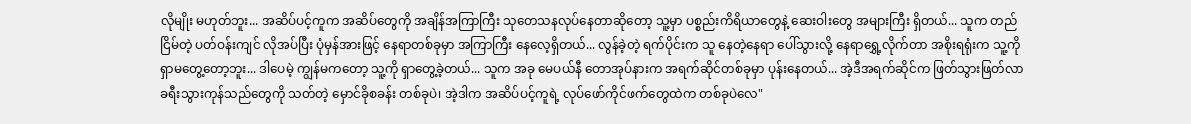လိုမျိုး မဟုတ်ဘူး... အဆိပ်ပင့်ကူက အဆိပ်တွေကို အချိန်အကြာကြီး သုတေသနလုပ်နေတာဆိုတော့ သူ့မှာ ပစ္စည်းကိရိယာတွေနဲ့ ဆေးဝါးတွေ အများကြီး ရှိတယ်... သူက တည်ငြိမ်တဲ့ ပတ်ဝန်းကျင် လိုအပ်ပြီး ပုံမှန်အားဖြင့် နေရာတစ်ခုမှာ အကြာကြီး နေလေ့ရှိတယ်... လွန်ခဲ့တဲ့ ရက်ပိုင်းက သူ နေတဲ့နေရာ ပေါ်သွားလို့ နေရာရွှေ့လိုက်တာ အစိုးရရုံးက သူ့ကို ရှာမတွေ့တော့ဘူး... ဒါပေမဲ့ ကျွန်မကတော့ သူ့ကို ရှာတွေ့ခဲ့တယ်... သူက အခု မေပယ်နီ တောအုပ်နားက အရက်ဆိုင်တစ်ခုမှာ ပုန်းနေတယ်... အဲ့ဒီအရက်ဆိုင်က ဖြတ်သွားဖြတ်လာ ခရီးသွားကုန်သည်တွေကို သတ်တဲ့ မှောင်ခိုစခန်း တစ်ခုပဲ၊ အဲ့ဒါက အဆိပ်ပင့်ကူရဲ့ လုပ်ဖော်ကိုင်ဖက်တွေထဲက တစ်ခုပဲလေ"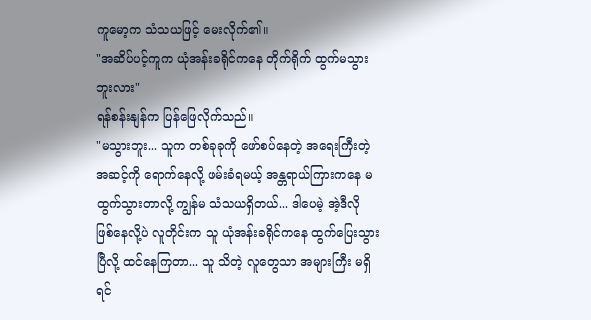ကူမော့က သံသယဖြင့် မေးလိုက်၏။
"အဆိပ်ပင့်ကူက ယုံအန်းခရိုင်ကနေ တိုက်ရိုက် ထွက်မသွားဘူးလား"
ရန်စန်းနျန်က ပြန်ဖြေလိုက်သည်။
"မသွားဘူး... သူက တစ်ခုခုကို ဖော်စပ်နေတဲ့ အရေးကြီးတဲ့ အဆင့်ကို ရောက်နေလို့ ဖမ်းခံရမယ့် အန္တရာယ်ကြားကနေ မထွက်သွားတာလို့ ကျွန်မ သံသယရှိတယ်... ဒါပေမဲ့ အဲ့ဒီလို ဖြစ်နေလို့ပဲ လူတိုင်းက သူ ယုံအန်းခရိုင်ကနေ ထွက်ပြေးသွားပြီလို့ ထင်နေကြတာ... သူ သိတဲ့ လူတွေသာ အများကြီး မရှိရင်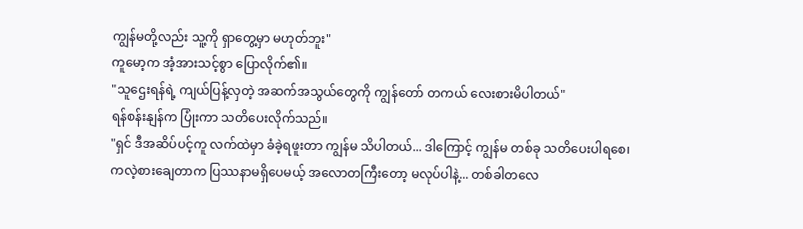ကျွန်မတို့လည်း သူ့ကို ရှာတွေ့မှာ မဟုတ်ဘူး"
ကူမော့က အံ့အားသင့်စွာ ပြောလိုက်၏။
"သူဌေးရန်ရဲ့ ကျယ်ပြန့်လှတဲ့ အဆက်အသွယ်တွေကို ကျွန်တော် တကယ် လေးစားမိပါတယ်"
ရန်စန်းနျန်က ပြုံးကာ သတိပေးလိုက်သည်။
"ရှင် ဒီအဆိပ်ပင့်ကူ လက်ထဲမှာ ခံခဲ့ရဖူးတာ ကျွန်မ သိပါတယ်... ဒါကြောင့် ကျွန်မ တစ်ခု သတိပေးပါရစေ၊ ကလဲ့စားချေတာက ပြဿနာမရှိပေမယ့် အလောတကြီးတော့ မလုပ်ပါနဲ့... တစ်ခါတလေ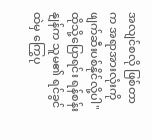အလျင်စလို ဖြစ်တာက အရာအားလုံးကို ဖျက်ဆီးပစ်နိုင်လို့ပါ"
ထိုသို့ပြောရင်း ရန်စန်းနျန်က သူမ၏ ရင်ခွင်ထဲမှ ကြွေပု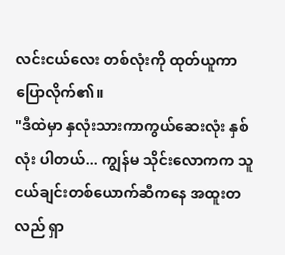လင်းငယ်လေး တစ်လုံးကို ထုတ်ယူကာ ပြောလိုက်၏။
"ဒီထဲမှာ နှလုံးသားကာကွယ်ဆေးလုံး နှစ်လုံး ပါတယ်... ကျွန်မ သိုင်းလောကက သူငယ်ချင်းတစ်ယောက်ဆီကနေ အထူးတလည် ရှာ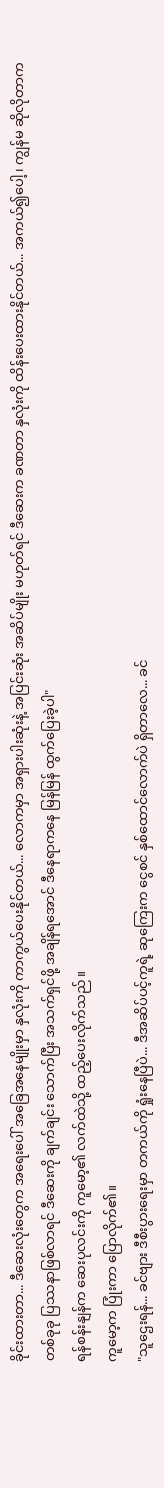ခိုင်းထားတာ... ဒီဆေးလုံးတွေက အရေးပေါ် အခြေအနေမျိုးမှာ နှလုံးကို ကာကွယ်ပေးနိုင်တယ်... လောကမှာ အရှားပါးဆုံးနဲ့ အပြင်းဆုံး အဆိပ်မျိုး မဟုတ်ရင် ဒီဆေးက ခဏတာ နှလုံးကို ထိန်းပေးထားနိုင်တယ်... အကယ်၍ပေါ့၊ ကျွန်မ ဆိုလိုတာက တစ်ခုခု ပြဿနာဖြစ်လာရင် ဒီဆေးကို ချက်ချင်း သောက်ပြီး အသက်ရှင်ဖို့ အချိန်ရအောင် ဒီနေရာကနေ မြန်မြန် ထွက်ပြေးခဲ့ပါ"
ရန်စန်းနျန်က ဆေးပုလင်းကို ကူမော့၏ လက်ထဲသို့ ထည့်ပေးလိုက်သည်။
ကူမော့က ပြုံးကာ ပြောလိုက်၏။
"သူဌေးရန်... ခင်ဗျား ဒီစီးပွားရေးမှာ တကယ်ကို ရှုံးနေပြီပဲ... ဒီအဆိပ်ပင့်ကူရဲ့ ဆုကြေးက ငွေစင် နှစ်ထောင်လောက်ပဲ ရှိတာလေ... ခင်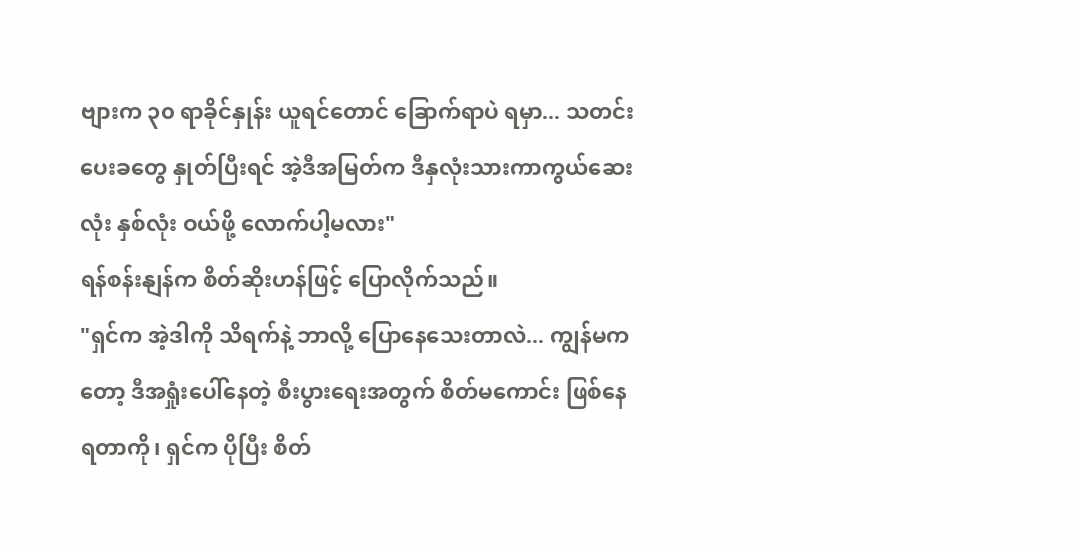ဗျားက ၃၀ ရာခိုင်နှုန်း ယူရင်တောင် ခြောက်ရာပဲ ရမှာ... သတင်းပေးခတွေ နှုတ်ပြီးရင် အဲ့ဒီအမြတ်က ဒီနှလုံးသားကာကွယ်ဆေးလုံး နှစ်လုံး ဝယ်ဖို့ လောက်ပါ့မလား"
ရန်စန်းနျန်က စိတ်ဆိုးဟန်ဖြင့် ပြောလိုက်သည်။
"ရှင်က အဲ့ဒါကို သိရက်နဲ့ ဘာလို့ ပြောနေသေးတာလဲ... ကျွန်မကတော့ ဒီအရှုံးပေါ်နေတဲ့ စီးပွားရေးအတွက် စိတ်မကောင်း ဖြစ်နေရတာကို၊ ရှင်က ပိုပြီး စိတ်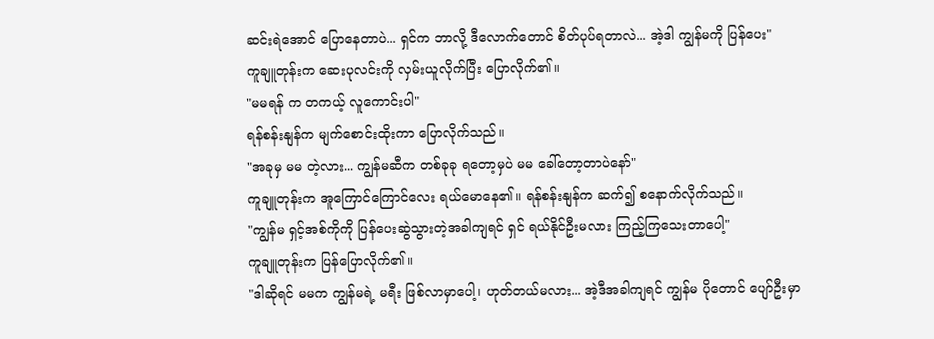ဆင်းရဲအောင် ပြောနေတာပဲ... ရှင်က ဘာလို့ ဒီလောက်တောင် စိတ်ပုပ်ရတာလဲ... အဲ့ဒါ ကျွန်မကို ပြန်ပေး"
ကူချူတုန်းက ဆေးပုလင်းကို လှမ်းယူလိုက်ပြီး ပြောလိုက်၏။
"မမရန် က တကယ့် လူကောင်းပါ"
ရန်စန်းနျန်က မျက်စောင်းထိုးကာ ပြောလိုက်သည်။
"အခုမှ မမ တဲ့လား... ကျွန်မဆီက တစ်ခုခု ရတော့မှပဲ မမ ခေါ်တော့တာပဲနော်"
ကူချူတုန်းက အူကြောင်ကြောင်လေး ရယ်မောနေ၏။ ရန်စန်းနျန်က ဆက်၍ စနောက်လိုက်သည်။
"ကျွန်မ ရှင့်အစ်ကိုကို ပြန်ပေးဆွဲသွားတဲ့အခါကျရင် ရှင် ရယ်နိုင်ဦးမလား ကြည့်ကြသေးတာပေါ့"
ကူချူတုန်းက ပြန်ပြောလိုက်၏။
"ဒါဆိုရင် မမက ကျွန်မရဲ့ မရီး ဖြစ်လာမှာပေါ့၊ ဟုတ်တယ်မလား... အဲ့ဒီအခါကျရင် ကျွန်မ ပိုတောင် ပျော်ဦးမှာ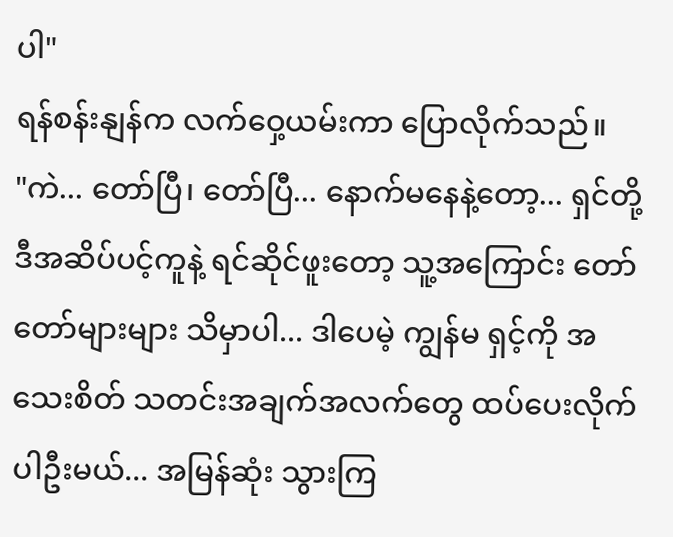ပါ"
ရန်စန်းနျန်က လက်ဝှေ့ယမ်းကာ ပြောလိုက်သည်။
"ကဲ... တော်ပြီ၊ တော်ပြီ... နောက်မနေနဲ့တော့... ရှင်တို့ ဒီအဆိပ်ပင့်ကူနဲ့ ရင်ဆိုင်ဖူးတော့ သူ့အကြောင်း တော်တော်များများ သိမှာပါ... ဒါပေမဲ့ ကျွန်မ ရှင့်ကို အသေးစိတ် သတင်းအချက်အလက်တွေ ထပ်ပေးလိုက်ပါဦးမယ်... အမြန်ဆုံး သွားကြ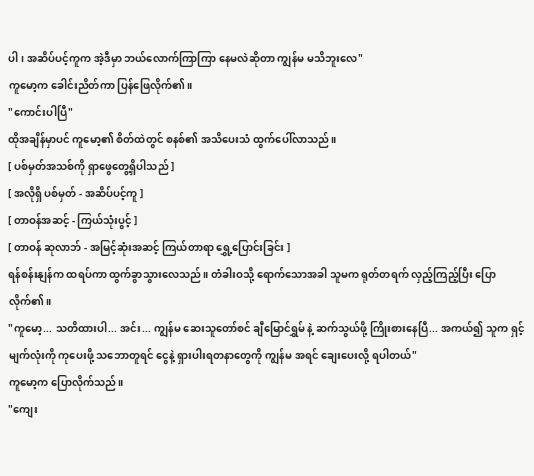ပါ၊ အဆိပ်ပင့်ကူက အဲ့ဒီမှာ ဘယ်လောက်ကြာကြာ နေမလဲဆိုတာ ကျွန်မ မသိဘူးလေ"
ကူမော့က ခေါင်းညိတ်ကာ ပြန်ဖြေလိုက်၏။
"ကောင်းပါပြီ"
ထိုအချိန်မှာပင် ကူမော့၏ စိတ်ထဲတွင် စနစ်၏ အသိပေးသံ ထွက်ပေါ်လာသည်။
[ ပစ်မှတ်အသစ်ကို ရှာဖွေတွေ့ရှိပါသည် ]
[ အလိုရှိ ပစ်မှတ် - အဆိပ်ပင့်ကူ ]
[ တာဝန်အဆင့် - ကြယ်သုံးပွင့် ]
[ တာဝန် ဆုလာဘ် - အမြင့်ဆုံးအဆင့် ကြယ်တာရာ ရွှေ့ပြောင်းခြင်း ]
ရန်စန်းနျန်က ထရပ်ကာ ထွက်ခွာသွားလေသည်။ တံခါးဝသို့ ရောက်သောအခါ သူမက ရုတ်တရက် လှည့်ကြည့်ပြီး ပြောလိုက်၏။
"ကူမော့... သတိထားပါ... အင်း... ကျွန်မ ဆေးသူတော်စင် ချီမြောင်ရွှမ် နဲ့ ဆက်သွယ်ဖို့ ကြိုးစားနေပြီ... အကယ်၍ သူက ရှင့်မျက်လုံးကို ကုပေးဖို့ သဘောတူရင် ငွေနဲ့ ရှားပါးရတနာတွေကို ကျွန်မ အရင် ချေးပေးလို့ ရပါတယ်"
ကူမော့က ပြောလိုက်သည်။
"ကျေး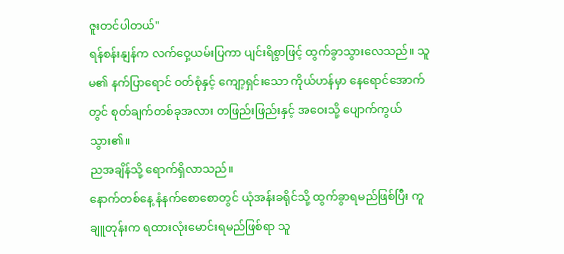ဇူးတင်ပါတယ်"
ရန်စန်းနျန်က လက်ဝှေ့ယမ်းပြကာ ပျင်းရိစွာဖြင့် ထွက်ခွာသွားလေသည်။ သူမ၏ နက်ပြာရောင် ဝတ်စုံနှင့် ကျော့ရှင်းသော ကိုယ်ဟန်မှာ နေရောင်အောက်တွင် စုတ်ချက်တစ်ခုအလား တဖြည်းဖြည်းနှင့် အဝေးသို့ ပျောက်ကွယ်သွား၏။
ညအချိန်သို့ ရောက်ရှိလာသည်။
နောက်တစ်နေ့ နံနက်စောစောတွင် ယုံအန်းခရိုင်သို့ ထွက်ခွာရမည်ဖြစ်ပြီး ကူချူတုန်းက ရထားလုံးမောင်းရမည်ဖြစ်ရာ သူ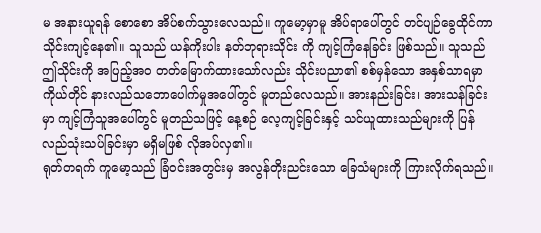မ အနားယူရန် စောစော အိပ်စက်သွားလေသည်။ ကူမော့မှာမူ အိပ်ရာပေါ်တွင် တင်ပျဉ်ခွေထိုင်ကာ သိုင်းကျင့်နေ၏။ သူသည် ယန်ကိုးပါး နတ်ဘုရားသိုင်း ကို ကျင့်ကြံနေခြင်း ဖြစ်သည်။ သူသည် ဤသိုင်းကို အပြည့်အဝ တတ်မြောက်ထားသော်လည်း သိုင်းပညာ၏ စစ်မှန်သော အနှစ်သာရမှာ ကိုယ်တိုင် နားလည်သဘောပေါက်မှုအပေါ်တွင် မူတည်လေသည်။ အားနည်းခြင်း၊ အားသန်ခြင်းမှာ ကျင့်ကြံသူအပေါ်တွင် မူတည်သဖြင့် နေ့စဉ် လေ့ကျင့်ခြင်းနှင့် သင်ယူထားသည်များကို ပြန်လည်သုံးသပ်ခြင်းမှာ မရှိမဖြစ် လိုအပ်လှ၏။
ရုတ်တရက် ကူမော့သည် ခြံဝင်းအတွင်းမှ အလွန်တိုးညင်းသော ခြေသံများကို ကြားလိုက်ရသည်။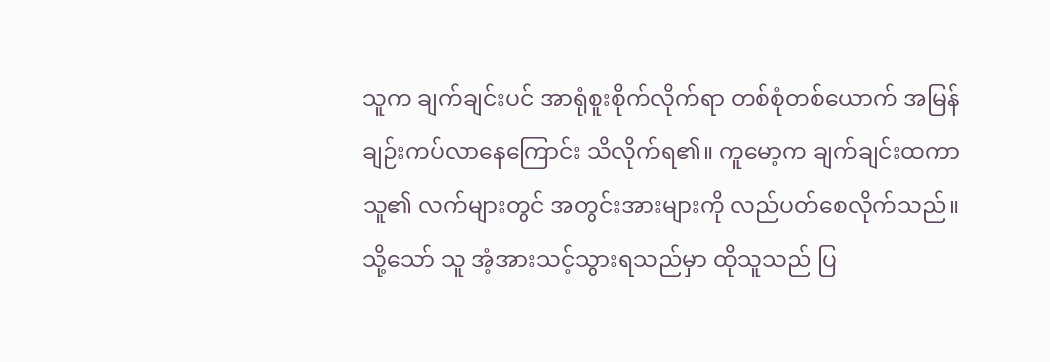သူက ချက်ချင်းပင် အာရုံစူးစိုက်လိုက်ရာ တစ်စုံတစ်ယောက် အမြန် ချဉ်းကပ်လာနေကြောင်း သိလိုက်ရ၏။ ကူမော့က ချက်ချင်းထကာ သူ၏ လက်များတွင် အတွင်းအားများကို လည်ပတ်စေလိုက်သည်။ သို့သော် သူ အံ့အားသင့်သွားရသည်မှာ ထိုသူသည် ပြ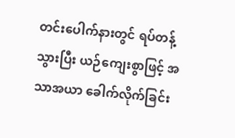တင်းပေါက်နားတွင် ရပ်တန့်သွားပြီး ယဉ်ကျေးစွာဖြင့် အသာအယာ ခေါက်လိုက်ခြင်း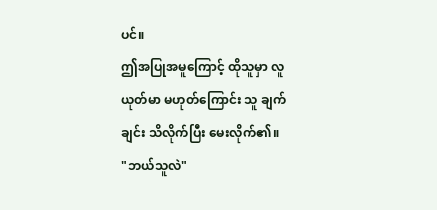ပင်။
ဤအပြုအမူကြောင့် ထိုသူမှာ လူယုတ်မာ မဟုတ်ကြောင်း သူ ချက်ချင်း သိလိုက်ပြီး မေးလိုက်၏။
"ဘယ်သူလဲ"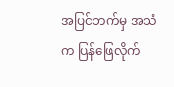အပြင်ဘက်မှ အသံက ပြန်ဖြေလိုက်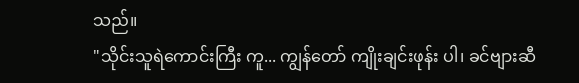သည်။
"သိုင်းသူရဲကောင်းကြီး ကူ... ကျွန်တော် ကျိုးချင်းဖုန်း ပါ၊ ခင်ဗျားဆီ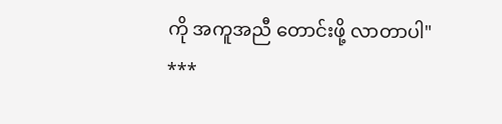ကို အကူအညီ တောင်းဖို့ လာတာပါ"
***